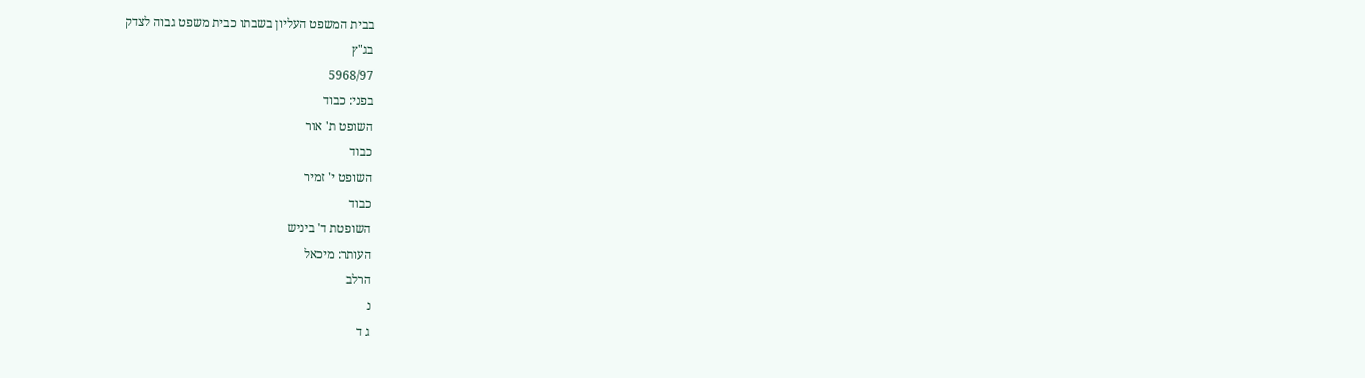בבית המשפט העליון בשבתו כבית משפט גבוה לצדק
בג"ץ
5968/97
בפני: כבוד
השופט ת' אור
כבוד
השופט י' זמיר
כבוד
השופטת ד' ביניש
העותר: מיכאל
הרלב
נ
ג ד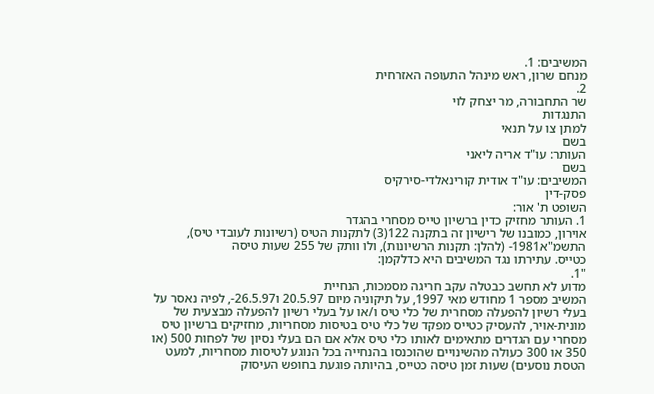המשיבים: 1.
מנחם שרון, ראש מינהל התעופה האזרחית
2.
שר התחבורה, מר יצחק לוי
התנגדות
למתן צו על תנאי
בשם
העותר: עו"ד אריה ליאני
בשם
המשיבים: עו"ד אודית קורינאלדי-סירקיס
פסק-דין
השופט ת' אור:
1. העותר מחזיק כדין ברשיון טייס מסחרי בהגדר
אוירון, כמובנו של רישיון זה בתקנה 122(3) לתקנות הטיס (רשיונות לעובדי טיס),
התשמ"א1981- (להלן: תקנות הרשיונות), ולו וותק של 255 שעות טיסה
כטייס. עתירתו נגד המשיבים היא כדלקמן:
"1.
מדוע לא תחשב כבטלה עקב חריגה מסמכות, הנחיית
המשיב מספר 1 מחודש מאי 1997, על תיקוניה מיום 20.5.97 ו26.5.97-, לפיה נאסר על
בעלי רשיון להפעלה מסחרית של כלי טיס ו/או על בעלי רשיון להפעלה מבצעית של
מונית-אויר, להעסיק כטייס מפקד של כלי טיס בטיסות מסחריות, מחזיקים ברשיון טיס
מסחרי עם הגדרים מתאימים לאותו כלי טיס אלא אם הם בעלי נסיון של לפחות 500 (או
350 או 300 כעולה מהשינויים שהוכנסו בהנחייה בכל הנוגע לטיסות מסחריות, למעט
הטסת נוסעים) שעות זמן טיסה כטייס, בהיותה פוגעת בחופש העיסוק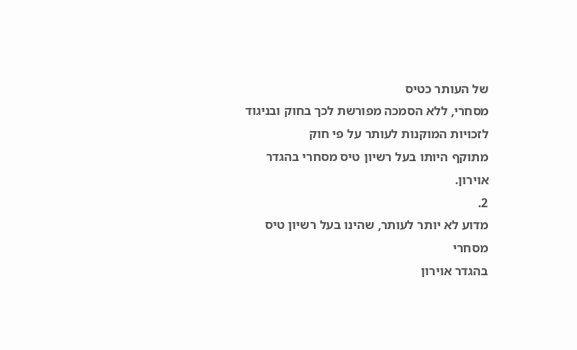של העותר כטיס
מסחרי, ללא הסמכה מפורשת לכך בחוק ובניגוד לזכויות המוקנות לעותר על פי חוק
מתוקף היותו בעל רשיון טיס מסחרי בהגדר אוירון.
2.
מדוע לא יותר לעותר, שהינו בעל רשיון טיס מסחרי
בהגדר אוירון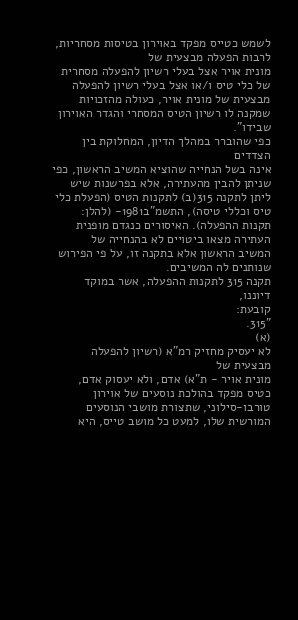לשמש כטייס מפקד באוירון בטיסות מסחריות, לרבות הפעלה מבצעית של
מונית אויר אצל בעלי רשיון להפעלה מסחרית של כלי טיס ו/או אצל בעלי רשיון להפעלה
מבצעית של מונית אויר, כעולה מהזכויות שמקנה לו רשיון הטיס המסחרי והגדר האוירון
שבידו".
כפי שהוברר במהלך הדיון, המחלוקת בין הצדדים
אינה בשל הנחייה שהוציא המשיב הראשון, כפי שניתן להבין מהעתירה, אלא בפרשנות שיש
ליתן לתקנה 315(ב) לתקנות הטיס (הפעלת כלי טיס וכללי טיסה), התשמ"ב1981- (להלן:
תקנות ההפעלה). האיסורים כנגדם מופנית העתירה מצאו ביטויים לא בהנחייה של
המשיב הראשון אלא בתקנה זו, על פי הפירוש שנותנים לה המשיבים.
תקנה 315 לתקנות ההפעלה, אשר במוקד דיוננו,
קובעת:
"315.
(א)
לא יעסיק מחזיק רמ"א (רשיון להפעלה מבצעית של
מונית אויר - ת"א) אדם, ולא יעסוק אדם, כטיס מפקד בהולכת נוסעים של אוירון
טורבו-סילוני, שתצורת מושבי הנוסעים המורשית שלו, למעט כל מושב טייס, היא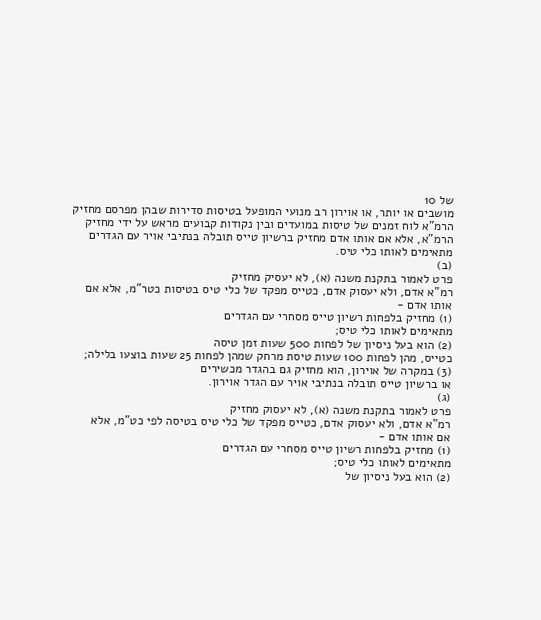של 10
מושבים או יותר, או אוירון רב מנועי המופעל בטיסות סדירות שבהן מפרסם מחזיק
הרמ"א לוח זמנים של טיסות במועדים ובין נקודות קבועים מראש על ידי מחזיק
הרמ"א, אלא אם אותו אדם מחזיק ברשיון טייס תובלה בנתיבי אויר עם הגדרים
מתאימים לאותו כלי טיס.
(ב)
פרט לאמור בתקנת משנה (א), לא יעסיק מחזיק
רמ"א אדם, ולא יעסוק אדם, כטייס מפקד של כלי טיס בטיסות כטר"מ, אלא אם
אותו אדם -
(1) מחזיק בלפחות רשיון טייס מסחרי עם הגדרים
מתאימים לאותו כלי טיס;
(2) הוא בעל ניסיון של לפחות 500 שעות זמן טיסה
כטייס, מהן לפחות 100 שעות טיסת מרחק שמהן לפחות 25 שעות בוצעו בלילה;
(3) במקרה של אוירון, הוא מחזיק גם בהגדר מכשירים
או ברשיון טייס תובלה בנתיבי אויר עם הגדר אוירון.
(ג)
פרט לאמור בתקנת משנה (א), לא יעסוק מחזיק
רמ"א אדם, ולא יעסוק אדם, כטייס מפקד של כלי טיס בטיסה לפי כט"מ, אלא
אם אותו אדם -
(1) מחזיק בלפחות רשיון טייס מסחרי עם הגדרים
מתאימים לאותו כלי טיס;
(2) הוא בעל ניסיון של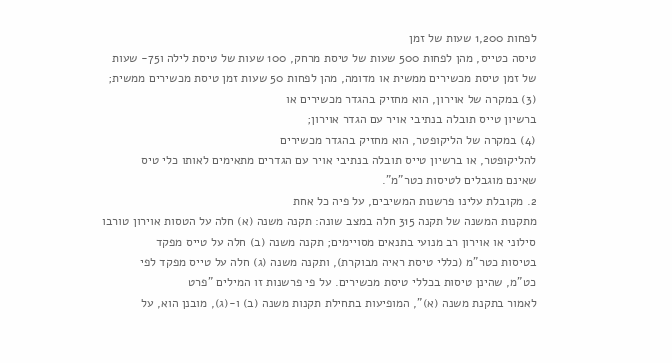לפחות 1,200 שעות של זמן
טיסה כטייס, מהן לפחות 500 שעות של טיסת מרחק, 100 שעות של טיסת לילה ו75- שעות
של זמן טיסת מכשירים ממשית או מדומה, מהן לפחות 50 שעות זמן טיסת מכשירים ממשית;
(3) במקרה של אוירון, הוא מחזיק בהגדר מכשירים או
ברשיון טייס תובלה בנתיבי אויר עם הגדר אוירון;
(4) במקרה של הליקופטר, הוא מחזיק בהגדר מכשירים
להליקופטר, או ברשיון טייס תובלה בנתיבי אויר עם הגדרים מתאימים לאותו כלי טיס
שאינם מוגבלים לטיסות כטר"מ".
2. מקובלת עלינו פרשנות המשיבים, על פיה כל אחת
מתקנות המשנה של תקנה 315 חלה במצב שונה: תקנה משנה (א) חלה על הטסות אוירון טורבו
סילוני או אוירון רב מנועי בתנאים מסויימים; תקנה משנה (ב) חלה על טייס מפקד
בטיסות כטר"מ (כללי טיסת ראיה מבוקרת), ותקנה משנה (ג) חלה על טייס מפקד לפי
כט"מ, שהינן טיסות בכללי טיסת מכשירים. על פי פרשנות זו המילים "פרט
לאמור בתקנת משנה (א)", המופיעות בתחילת תקנות משנה (ב) ו-(ג), מובנן הוא, על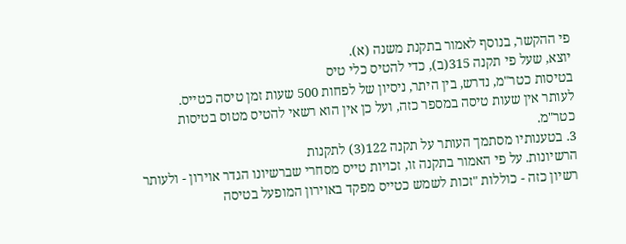פי ההקשר, בנוסף לאמור בתקנת משנה (א).
יוצא, שעל פי תקנה 315(ב), כדי להטיס כלי טיס
בטיסות כטר"מ, נדרש, בין היתר, ניסיון של לפחות 500 שעות זמן טיסה כטייס.
לעותר אין שעות טיסה במספר כזה, ועל כן אין הוא רשאי להטיס מטוס בטיסות
כטר"מ.
3. בטענותיו מסתמך העותר על תקנה 122(3) לתקנות
הרשיונות. על פי האמור בתקנה זו, זכויות טייס מסחרי שברשיונו הגדר אוירון - ולעותר
רשיון כזה - כוללות "זכות לשמש כטייס מפקד באוירון המופעל בטיסה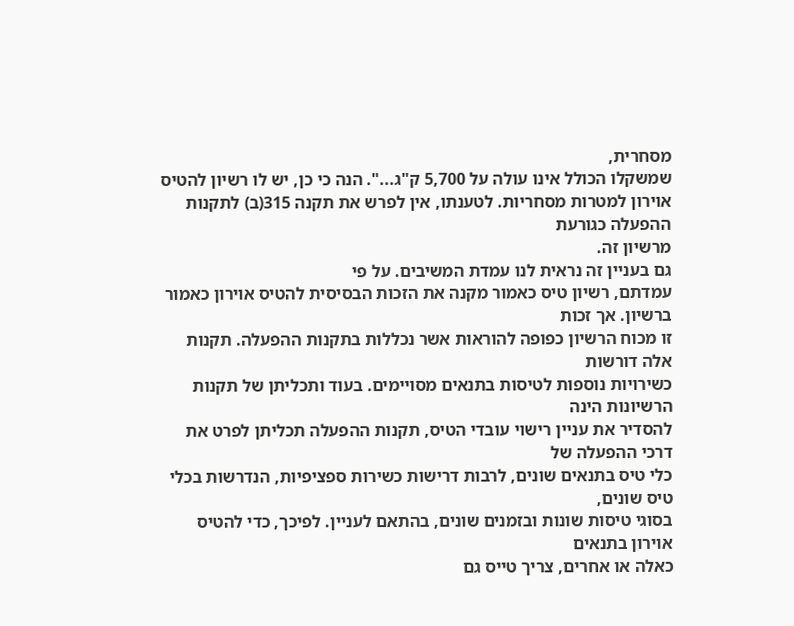מסחרית,
שמשקלו הכולל אינו עולה על 5,700 ק"ג...". הנה כי כן, יש לו רשיון להטיס
אוירון למטרות מסחריות. לטענתו, אין לפרש את תקנה 315(ב) לתקנות ההפעלה כגורעת
מרשיון זה.
גם בעניין זה נראית לנו עמדת המשיבים. על פי
עמדתם, רשיון טיס כאמור מקנה את הזכות הבסיסית להטיס אוירון כאמור ברשיון. אך זכות
זו מכוח הרשיון כפופה להוראות אשר נכללות בתקנות ההפעלה. תקנות אלה דורשות
כשירויות נוספות לטיסות בתנאים מסויימים. בעוד ותכליתן של תקנות הרשיונות הינה
להסדיר את עניין רישוי עובדי הטיס, תקנות ההפעלה תכליתן לפרט את דרכי ההפעלה של
כלי טיס בתנאים שונים, לרבות דרישות כשירות ספציפיות, הנדרשות בכלי טיס שונים,
בסוגי טיסות שונות ובזמנים שונים, בהתאם לעניין. לפיכך, כדי להטיס אוירון בתנאים
כאלה או אחרים, צריך טייס גם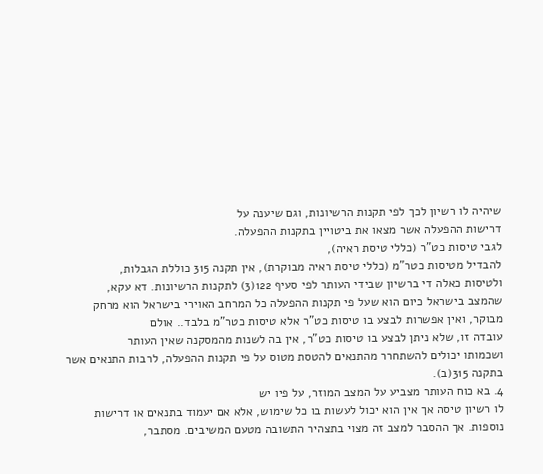שיהיה לו רשיון לכך לפי תקנות הרשיונות, וגם שיענה על
דרישות ההפעלה אשר מצאו את ביטויין בתקנות ההפעלה.
לגבי טיסות כט"ר (כללי טיסת ראיה),
להבדיל מטיסות כטר"מ (כללי טיסת ראיה מבוקרת), אין תקנה 315 כוללת הגבלות,
ולטיסות כאלה די ברשיון שבידי העותר לפי סעיף 122(3) לתקנות הרשיונות. דא עקא,
שהמצב בישראל כיום הוא שעל פי תקנות ההפעלה כל המרחב האוירי בישראל הוא מרחק
מבוקר, ואין אפשרות לבצע בו טיסות כט"ר אלא טיסות כטר"מ בלבד.. אולם
עובדה זו, שלא ניתן לבצע בו טיסות כט"ר, אין בה לשנות מהמסקנה שאין העותר
ושכמותו יכולים להשתחרר מהתנאים להטסת מטוס על פי תקנות ההפעלה, לרבות התנאים אשר
בתקנה 315(ב).
4. בא כוח העותר מצביע על המצב המוזר, על פיו יש
לו רשיון טיסה אך אין הוא יכול לעשות בו כל שימוש, אלא אם יעמוד בתנאים או דרישות
נוספות. אך ההסבר למצב זה מצוי בתצהיר התשובה מטעם המשיבים. מסתבר,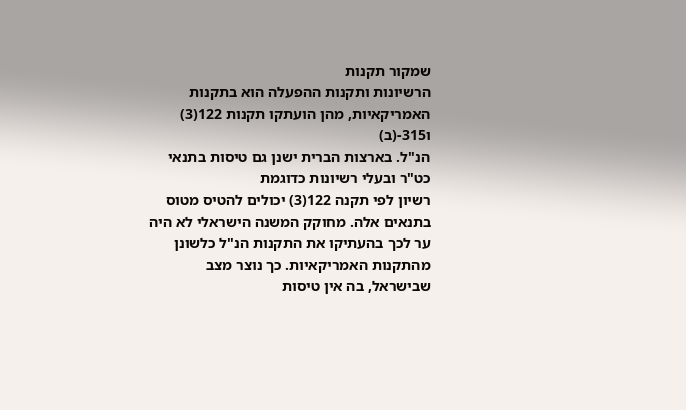שמקור תקנות
הרשיונות ותקנות ההפעלה הוא בתקנות האמריקאיות, מהן הועתקו תקנות 122(3) ו315-(ב)
הנ"ל. בארצות הברית ישנן גם טיסות בתנאי כט"ר ובעלי רשיונות כדוגמת
רשיון לפי תקנה 122(3) יכולים להטיס מטוס בתנאים אלה. מחוקק המשנה הישראלי לא היה
ער לכך בהעתיקו את התקנות הנ"ל כלשונן מהתקנות האמריקאיות. כך נוצר מצב
שבישראל, בה אין טיסות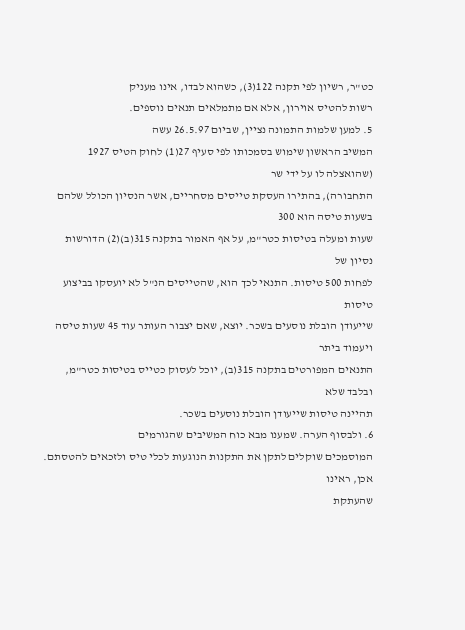כט"ר, רשיון לפי תקנה 122(3), כשהוא לבדו, אינו מעניק
רשות להטיס אוירון, אלא אם מתמלאים תנאים נוספים.
5. למען שלמות התמונה נציין, שביום 26.5.97 עשה
המשיב הראשון שימוש בסמכותו לפי סעיף 27(1) לחוק הטיס 1927 (שהואצלה לו על ידי שר
התחבורה), בהתירו העסקת טייסים מסחריים, אשר הנסיון הכולל שלהם בשעות טיסה הוא 300
שעות ומעלה בטיסות כטר"מ, על אף האמור בתקנה 315(ב)(2) הדורשות נסיון של
לפחות 500 טיסות. התנאי לכך הוא, שהטייסים הנ"ל לא יועסקו בביצוע טיסות
שייעודן הובלת נוסעים בשכר. יוצא, שאם יצבור העותר עוד 45 שעות טיסה ויעמוד ביתר
התנאים המפורטים בתקנה 315(ב), יוכל לעסוק כטייס בטיסות כטר"מ, ובלבד שלא
תהיינה טיסות שייעודן הובלת נוסעים בשכר.
6. ולבסוף הערה. שמענו מבא כוח המשיבים שהגורמים
המוסמכים שוקלים לתקן את התקנות הנוגעות לכלי טיס ולזכאים להטסתם. אכן, ראינו
שהעתקת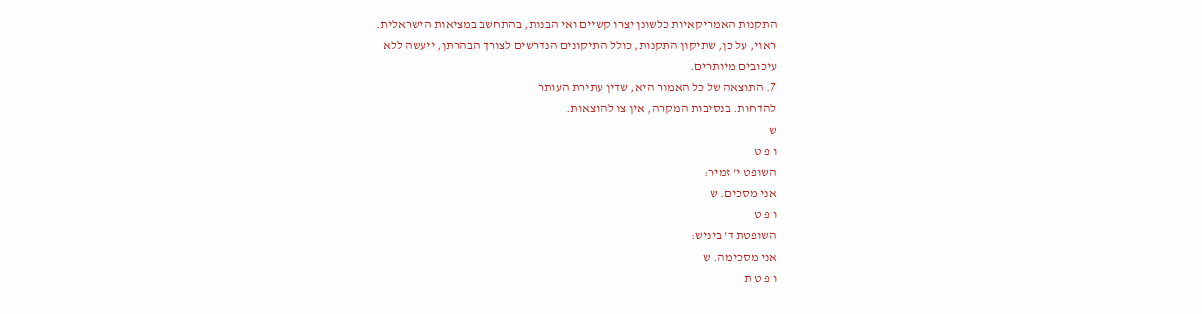התקנות האמריקאיות כלשונן יצרו קשיים ואי הבנות, בהתחשב במציאות הישראלית.
ראוי, על כן, שתיקון התקנות, כולל התיקונים הנדרשים לצורך הבהרתן, ייעשה ללא
עיכובים מיותרים.
7. התוצאה של כל האמור היא, שדין עתירת העותר
להדחות. בנסיבות המקרה, אין צו להוצאות.
ש
ו פ ט
השופט י' זמיר:
אני מסכים. ש
ו פ ט
השופטת ד' ביניש:
אני מסכימה. ש
ו פ ט ת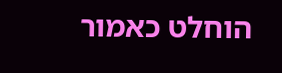הוחלט כאמור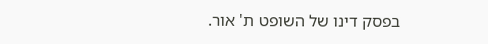בפסק דינו של השופט ת' אור.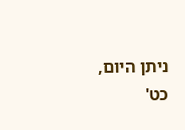ניתן היום, כט'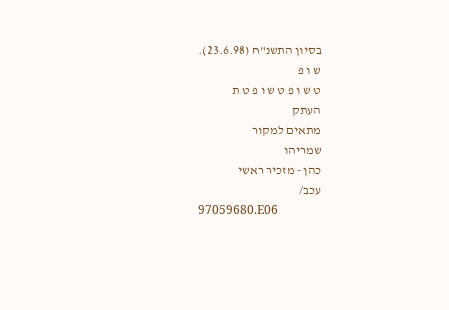בסיון התשנ"ח (23.6.98).
ש ו פ
ט ש ו פ ט ש ו פ ט ת
העתק
מתאים למקור
שמריהו
כהן - מזכיר ראשי
עכב/
97059680.E06